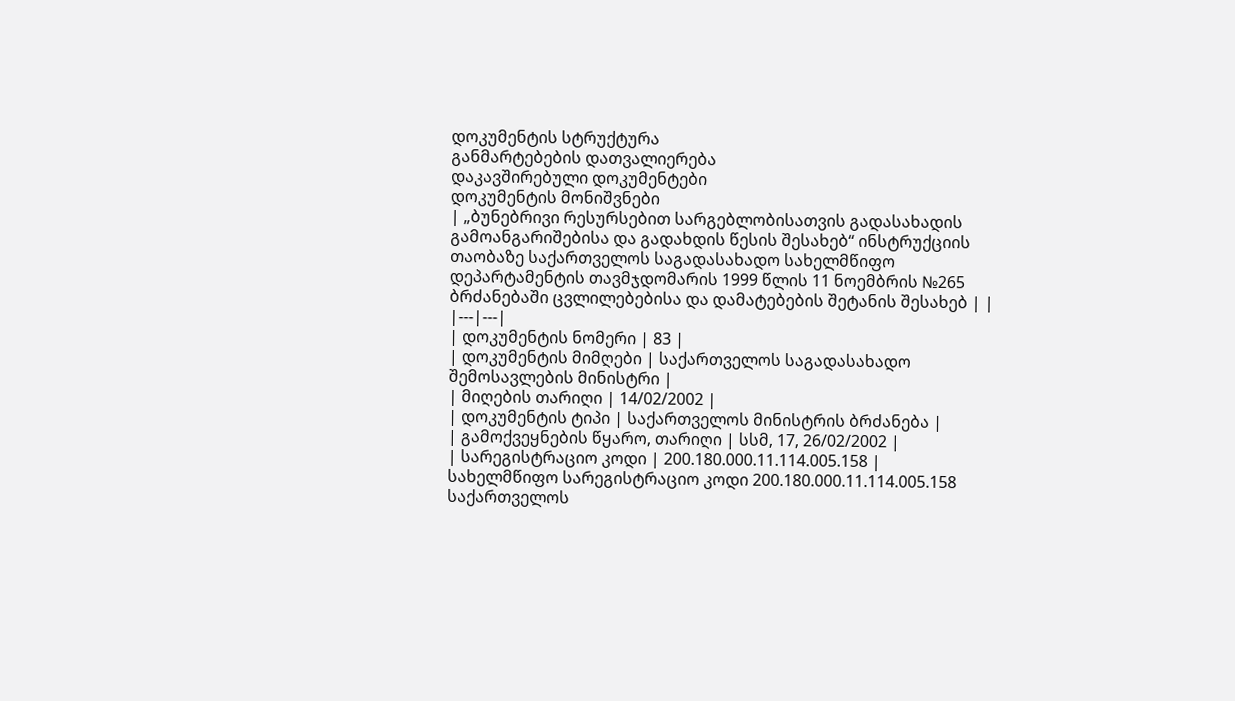დოკუმენტის სტრუქტურა
განმარტებების დათვალიერება
დაკავშირებული დოკუმენტები
დოკუმენტის მონიშვნები
| „ბუნებრივი რესურსებით სარგებლობისათვის გადასახადის გამოანგარიშებისა და გადახდის წესის შესახებ“ ინსტრუქციის თაობაზე საქართველოს საგადასახადო სახელმწიფო დეპარტამენტის თავმჯდომარის 1999 წლის 11 ნოემბრის №265 ბრძანებაში ცვლილებებისა და დამატებების შეტანის შესახებ | |
|---|---|
| დოკუმენტის ნომერი | 83 |
| დოკუმენტის მიმღები | საქართველოს საგადასახადო შემოსავლების მინისტრი |
| მიღების თარიღი | 14/02/2002 |
| დოკუმენტის ტიპი | საქართველოს მინისტრის ბრძანება |
| გამოქვეყნების წყარო, თარიღი | სსმ, 17, 26/02/2002 |
| სარეგისტრაციო კოდი | 200.180.000.11.114.005.158 |
სახელმწიფო სარეგისტრაციო კოდი 200.180.000.11.114.005.158
საქართველოს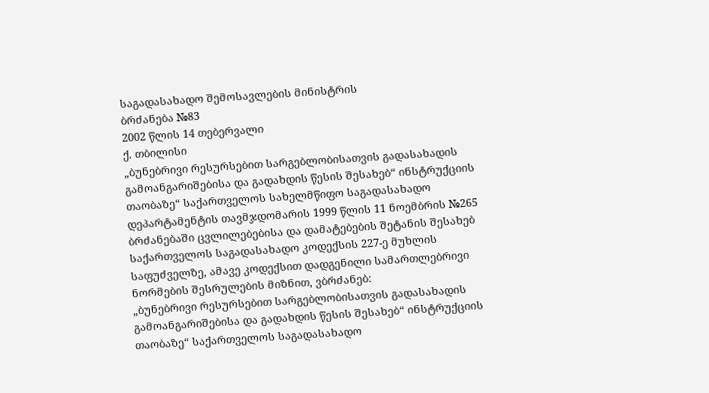საგადასახადო შემოსავლების მინისტრის
ბრძანება №83
2002 წლის 14 თებერვალი
ქ. თბილისი
„ბუნებრივი რესურსებით სარგებლობისათვის გადასახადის გამოანგარიშებისა და გადახდის წესის შესახებ“ ინსტრუქციის თაობაზე“ საქართველოს სახელმწიფო საგადასახადო დეპარტამენტის თავმჯდომარის 1999 წლის 11 ნოემბრის №265 ბრძანებაში ცვლილებებისა და დამატებების შეტანის შესახებ
საქართველოს საგადასახადო კოდექსის 227-ე მუხლის საფუძველზე, ამავე კოდექსით დადგენილი სამართლებრივი ნორმების შესრულების მიზნით, ვბრძანებ:
„ბუნებრივი რესურსებით სარგებლობისათვის გადასახადის გამოანგარიშებისა და გადახდის წესის შესახებ“ ინსტრუქციის თაობაზე“ საქართველოს საგადასახადო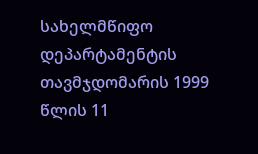სახელმწიფო დეპარტამენტის თავმჯდომარის 1999 წლის 11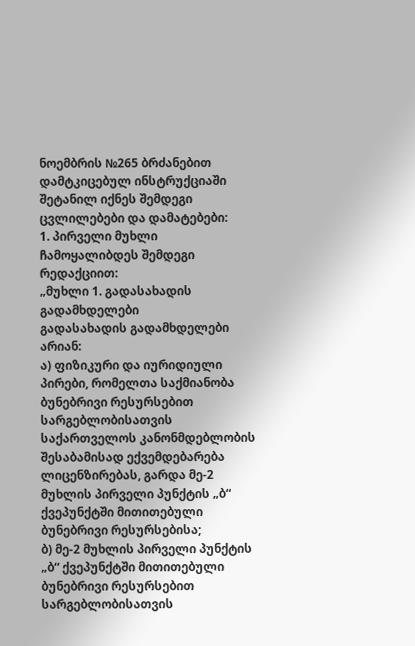ნოემბრის №265 ბრძანებით დამტკიცებულ ინსტრუქციაში შეტანილ იქნეს შემდეგი ცვლილებები და დამატებები:
1. პირველი მუხლი ჩამოყალიბდეს შემდეგი რედაქციით:
„მუხლი 1. გადასახადის გადამხდელები
გადასახადის გადამხდელები არიან:
ა) ფიზიკური და იურიდიული პირები, რომელთა საქმიანობა ბუნებრივი რესურსებით სარგებლობისათვის საქართველოს კანონმდებლობის შესაბამისად ექვემდებარება ლიცენზირებას, გარდა მე-2 მუხლის პირველი პუნქტის „ბ“ ქვეპუნქტში მითითებული ბუნებრივი რესურსებისა;
ბ) მე-2 მუხლის პირველი პუნქტის „ბ“ ქვეპუნქტში მითითებული ბუნებრივი რესურსებით სარგებლობისათვის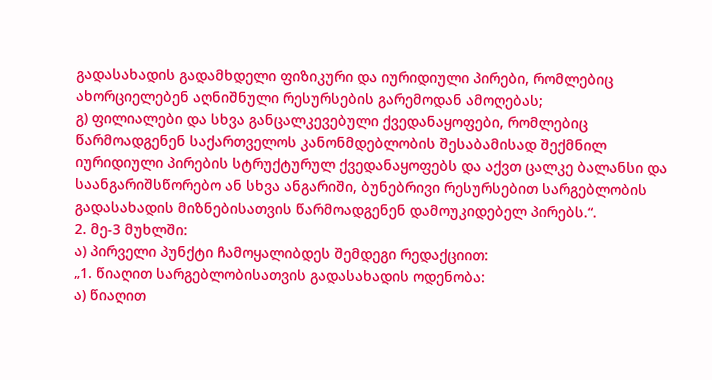გადასახადის გადამხდელი ფიზიკური და იურიდიული პირები, რომლებიც ახორციელებენ აღნიშნული რესურსების გარემოდან ამოღებას;
გ) ფილიალები და სხვა განცალკევებული ქვედანაყოფები, რომლებიც წარმოადგენენ საქართველოს კანონმდებლობის შესაბამისად შექმნილ იურიდიული პირების სტრუქტურულ ქვედანაყოფებს და აქვთ ცალკე ბალანსი და საანგარიშსწორებო ან სხვა ანგარიში, ბუნებრივი რესურსებით სარგებლობის გადასახადის მიზნებისათვის წარმოადგენენ დამოუკიდებელ პირებს.“.
2. მე-3 მუხლში:
ა) პირველი პუნქტი ჩამოყალიბდეს შემდეგი რედაქციით:
„1. წიაღით სარგებლობისათვის გადასახადის ოდენობა:
ა) წიაღით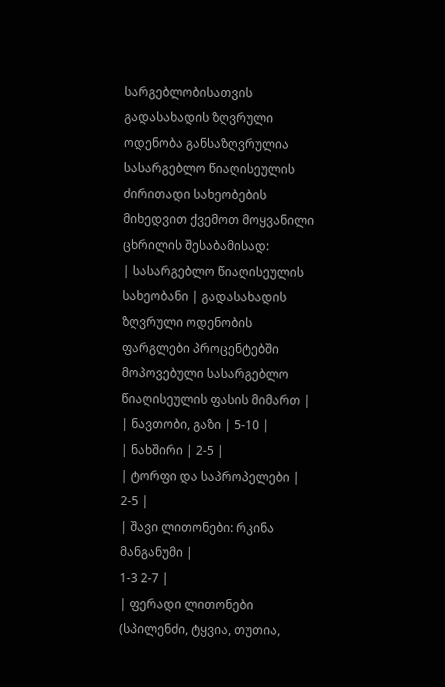სარგებლობისათვის გადასახადის ზღვრული ოდენობა განსაზღვრულია სასარგებლო წიაღისეულის ძირითადი სახეობების მიხედვით ქვემოთ მოყვანილი ცხრილის შესაბამისად:
| სასარგებლო წიაღისეულის სახეობანი | გადასახადის ზღვრული ოდენობის ფარგლები პროცენტებში მოპოვებული სასარგებლო წიაღისეულის ფასის მიმართ |
| ნავთობი, გაზი | 5-10 |
| ნახშირი | 2-5 |
| ტორფი და საპროპელები | 2-5 |
| შავი ლითონები: რკინა მანგანუმი |
1-3 2-7 |
| ფერადი ლითონები (სპილენძი, ტყვია, თუთია,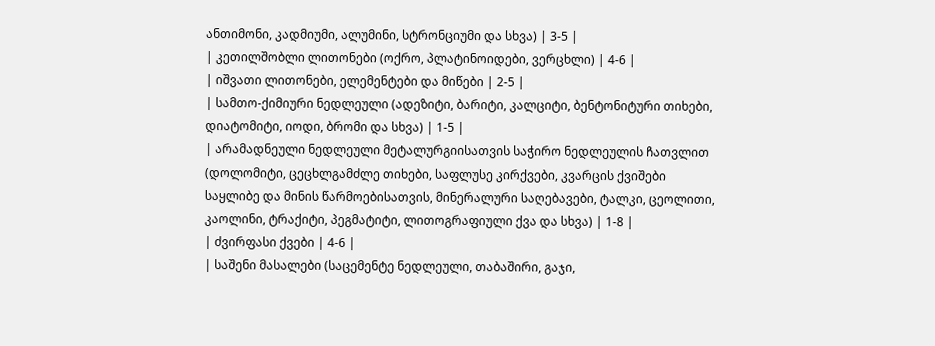ანთიმონი, კადმიუმი, ალუმინი, სტრონციუმი და სხვა) | 3-5 |
| კეთილშობლი ლითონები (ოქრო, პლატინოიდები, ვერცხლი) | 4-6 |
| იშვათი ლითონები, ელემენტები და მიწები | 2-5 |
| სამთო-ქიმიური ნედლეული (ადეზიტი, ბარიტი, კალციტი, ბენტონიტური თიხები, დიატომიტი, იოდი, ბრომი და სხვა) | 1-5 |
| არამადნეული ნედლეული მეტალურგიისათვის საჭირო ნედლეულის ჩათვლით (დოლომიტი, ცეცხლგამძლე თიხები, საფლუსე კირქვები, კვარცის ქვიშები საყლიბე და მინის წარმოებისათვის, მინერალური საღებავები, ტალკი, ცეოლითი, კაოლინი, ტრაქიტი, პეგმატიტი, ლითოგრაფიული ქვა და სხვა) | 1-8 |
| ძვირფასი ქვები | 4-6 |
| საშენი მასალები (საცემენტე ნედლეული, თაბაშირი, გაჯი,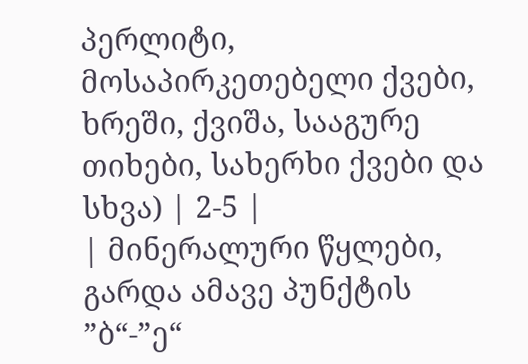პერლიტი, მოსაპირკეთებელი ქვები, ხრეში, ქვიშა, სააგურე თიხები, სახერხი ქვები და სხვა) | 2-5 |
| მინერალური წყლები, გარდა ამავე პუნქტის ”ბ“-”ე“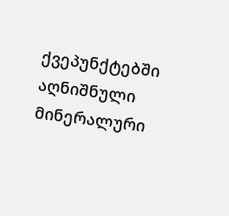ქვეპუნქტებში აღნიშნული მინერალური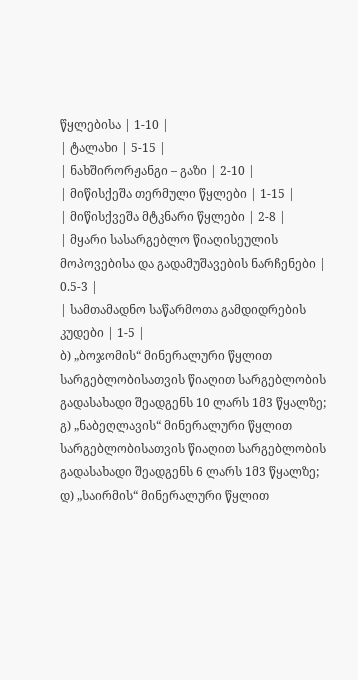წყლებისა | 1-10 |
| ტალახი | 5-15 |
| ნახშირორჟანგი – გაზი | 2-10 |
| მიწისქეშა თერმული წყლები | 1-15 |
| მიწისქვეშა მტკნარი წყლები | 2-8 |
| მყარი სასარგებლო წიაღისეულის მოპოვებისა და გადამუშავების ნარჩენები | 0.5-3 |
| სამთამადნო საწარმოთა გამდიდრების კუდები | 1-5 |
ბ) „ბოჯომის“ მინერალური წყლით სარგებლობისათვის წიაღით სარგებლობის გადასახადი შეადგენს 10 ლარს 1მ3 წყალზე;
გ) „ნაბეღლავის“ მინერალური წყლით სარგებლობისათვის წიაღით სარგებლობის გადასახადი შეადგენს 6 ლარს 1მ3 წყალზე;
დ) „საირმის“ მინერალური წყლით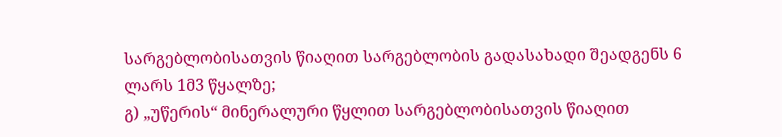სარგებლობისათვის წიაღით სარგებლობის გადასახადი შეადგენს 6 ლარს 1მ3 წყალზე;
გ) „უწერის“ მინერალური წყლით სარგებლობისათვის წიაღით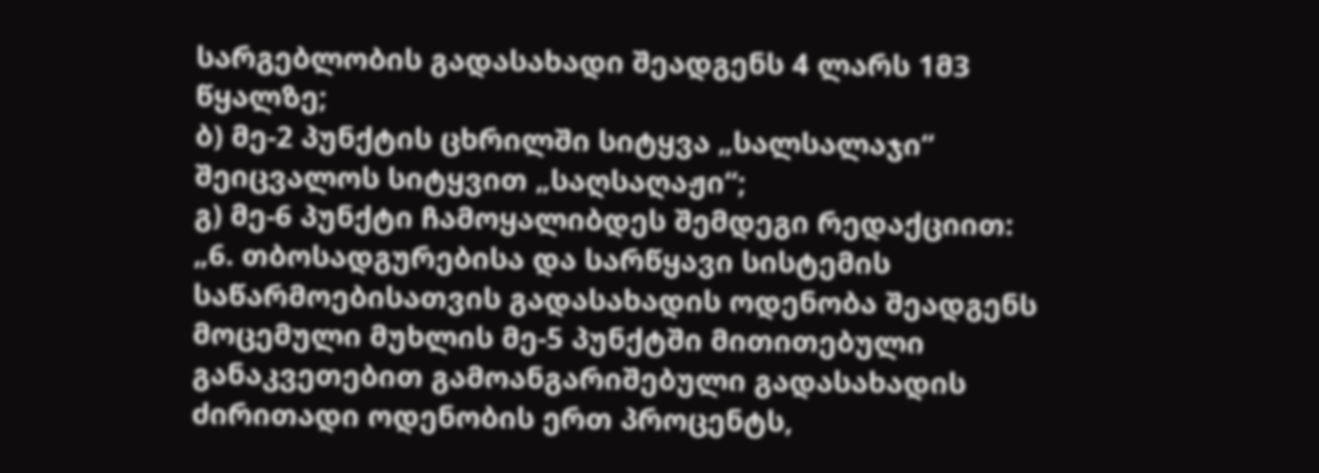სარგებლობის გადასახადი შეადგენს 4 ლარს 1მ3 წყალზე;
ბ) მე-2 პუნქტის ცხრილში სიტყვა „სალსალაჯი“ შეიცვალოს სიტყვით „საღსაღაჟი“;
გ) მე-6 პუნქტი ჩამოყალიბდეს შემდეგი რედაქციით:
„6. თბოსადგურებისა და სარწყავი სისტემის საწარმოებისათვის გადასახადის ოდენობა შეადგენს მოცემული მუხლის მე-5 პუნქტში მითითებული განაკვეთებით გამოანგარიშებული გადასახადის ძირითადი ოდენობის ერთ პროცენტს,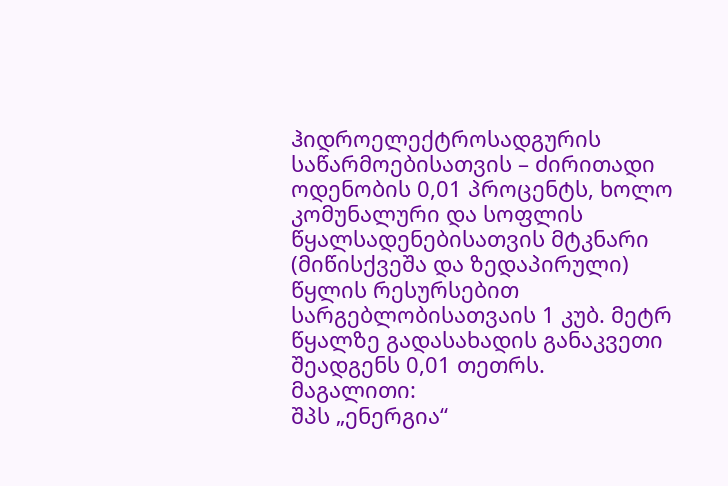ჰიდროელექტროსადგურის საწარმოებისათვის – ძირითადი ოდენობის 0,01 პროცენტს, ხოლო კომუნალური და სოფლის წყალსადენებისათვის მტკნარი (მიწისქვეშა და ზედაპირული) წყლის რესურსებით სარგებლობისათვაის 1 კუბ. მეტრ წყალზე გადასახადის განაკვეთი შეადგენს 0,01 თეთრს.
მაგალითი:
შპს „ენერგია“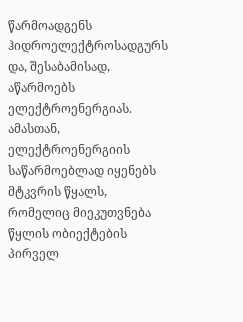წარმოადგენს ჰიდროელექტროსადგურს და, შესაბამისად, აწარმოებს ელექტროენერგიას. ამასთან, ელექტროენერგიის საწარმოებლად იყენებს მტკვრის წყალს, რომელიც მიეკუთვნება წყლის ობიექტების პირველ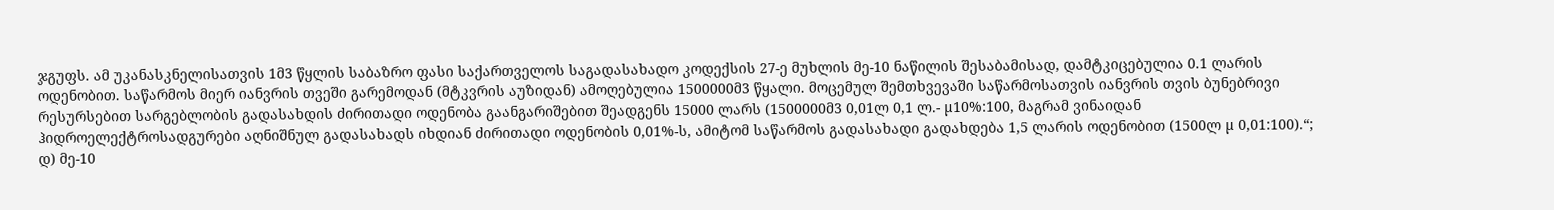ჯგუფს. ამ უკანასკნელისათვის 1მ3 წყლის საბაზრო ფასი საქართველოს საგადასახადო კოდექსის 27-ე მუხლის მე-10 ნაწილის შესაბამისად, დამტკიცებულია 0.1 ლარის ოდენობით. საწარმოს მიერ იანვრის თვეში გარემოდან (მტკვრის აუზიდან) ამოღებულია 1500000მ3 წყალი. მოცემულ შემთხვევაში საწარმოსათვის იანვრის თვის ბუნებრივი რესურსებით სარგებლობის გადასახდის ძირითადი ოდენობა გაანგარიშებით შეადგენს 15000 ლარს (1500000მ3 0,01ლ 0,1 ლ.- µ10%:100, მაგრამ ვინაიდან ჰიდროელექტროსადგურები აღნიშნულ გადასახადს იხდიან ძირითადი ოდენობის 0,01%-ს, ამიტომ საწარმოს გადასახადი გადახდება 1,5 ლარის ოდენობით (1500ლ µ 0,01:100).“;
დ) მე-10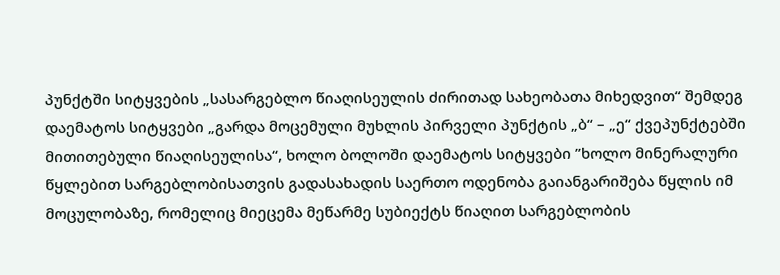პუნქტში სიტყვების „სასარგებლო წიაღისეულის ძირითად სახეობათა მიხედვით“ შემდეგ დაემატოს სიტყვები „გარდა მოცემული მუხლის პირველი პუნქტის „ბ“ – „ე“ ქვეპუნქტებში მითითებული წიაღისეულისა“, ხოლო ბოლოში დაემატოს სიტყვები ”ხოლო მინერალური წყლებით სარგებლობისათვის გადასახადის საერთო ოდენობა გაიანგარიშება წყლის იმ მოცულობაზე, რომელიც მიეცემა მეწარმე სუბიექტს წიაღით სარგებლობის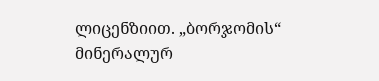ლიცენზიით. „ბორჯომის“ მინერალურ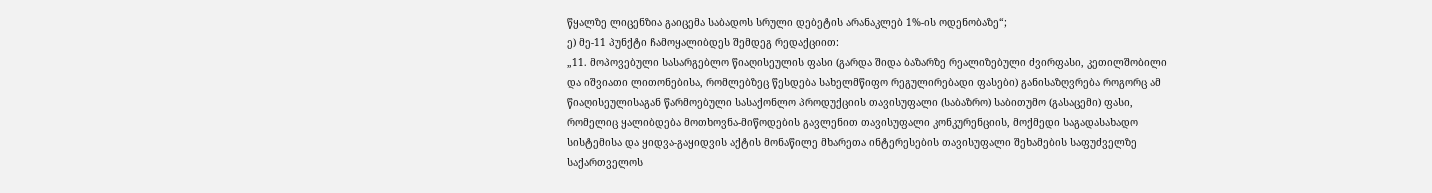წყალზე ლიცენზია გაიცემა საბადოს სრული დებეტის არანაკლებ 1%-ის ოდენობაზე“;
ე) მე-11 პუნქტი ჩამოყალიბდეს შემდეგ რედაქციით:
„11. მოპოვებული სასარგებლო წიაღისეულის ფასი (გარდა შიდა ბაზარზე რეალიზებული ძვირფასი, კეთილშობილი და იშვიათი ლითონებისა, რომლებზეც წესდება სახელმწიფო რეგულირებადი ფასები) განისაზღვრება როგორც ამ წიაღისეულისაგან წარმოებული სასაქონლო პროდუქციის თავისუფალი (საბაზრო) საბითუმო (გასაცემი) ფასი, რომელიც ყალიბდება მოთხოვნა-მიწოდების გავლენით თავისუფალი კონკურენციის, მოქმედი საგადასახადო სისტემისა და ყიდვა-გაყიდვის აქტის მონაწილე მხარეთა ინტერესების თავისუფალი შეხამების საფუძველზე საქართველოს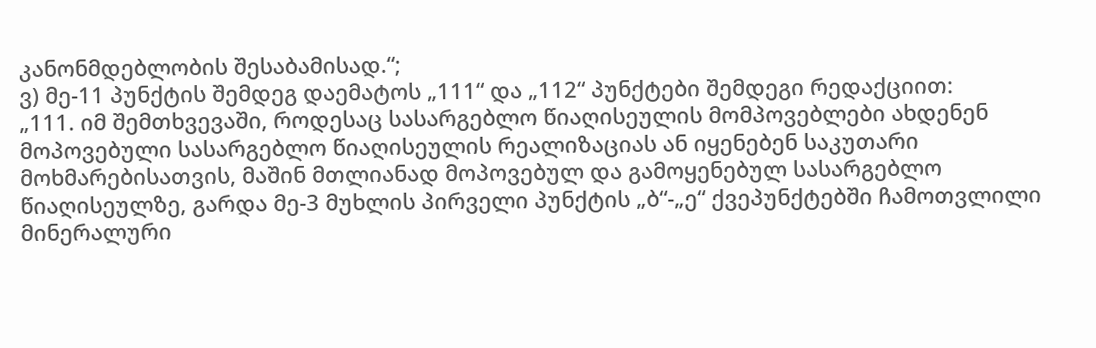კანონმდებლობის შესაბამისად.“;
ვ) მე-11 პუნქტის შემდეგ დაემატოს „111“ და „112“ პუნქტები შემდეგი რედაქციით:
„111. იმ შემთხვევაში, როდესაც სასარგებლო წიაღისეულის მომპოვებლები ახდენენ მოპოვებული სასარგებლო წიაღისეულის რეალიზაციას ან იყენებენ საკუთარი მოხმარებისათვის, მაშინ მთლიანად მოპოვებულ და გამოყენებულ სასარგებლო წიაღისეულზე, გარდა მე-3 მუხლის პირველი პუნქტის „ბ“-„ე“ ქვეპუნქტებში ჩამოთვლილი მინერალური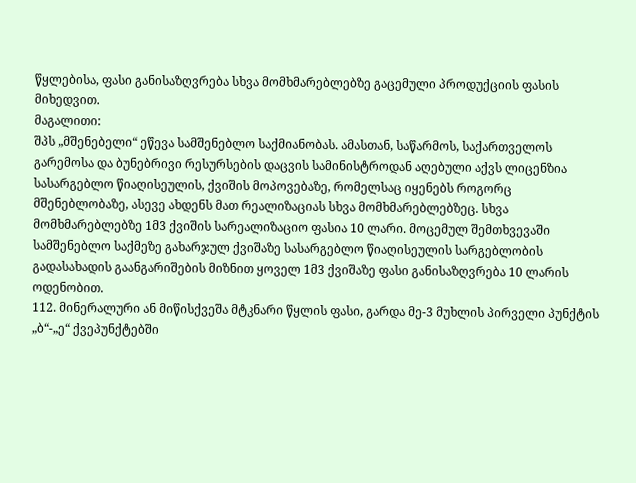წყლებისა, ფასი განისაზღვრება სხვა მომხმარებლებზე გაცემული პროდუქციის ფასის მიხედვით.
მაგალითი:
შპს „მშენებელი“ ეწევა სამშენებლო საქმიანობას. ამასთან, საწარმოს, საქართველოს გარემოსა და ბუნებრივი რესურსების დაცვის სამინისტროდან აღებული აქვს ლიცენზია სასარგებლო წიაღისეულის, ქვიშის მოპოვებაზე, რომელსაც იყენებს როგორც მშენებლობაზე, ასევე ახდენს მათ რეალიზაციას სხვა მომხმარებლებზეც. სხვა მომხმარებლებზე 1მ3 ქვიშის სარეალიზაციო ფასია 10 ლარი. მოცემულ შემთხვევაში სამშენებლო საქმეზე გახარჯულ ქვიშაზე სასარგებლო წიაღისეულის სარგებლობის გადასახადის გაანგარიშების მიზნით ყოველ 1მ3 ქვიშაზე ფასი განისაზღვრება 10 ლარის ოდენობით.
112. მინერალური ან მიწისქვეშა მტკნარი წყლის ფასი, გარდა მე-3 მუხლის პირველი პუნქტის „ბ“-„ე“ ქვეპუნქტებში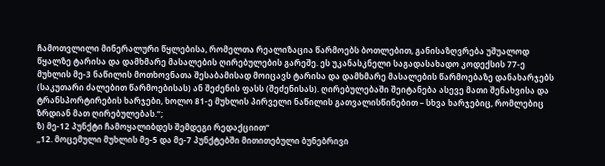ჩამოთვლილი მინერალური წყლებისა, რომელთა რეალიზაცია წარმოებს ბოთლებით, განისაზღვრება უშუალოდ წყალზე ტარისა და დამხმარე მასალების ღირებულების გარეშე. ეს უკანასკნელი საგადასახადო კოდექსის 77-ე მუხლის მე-3 ნაწილის მოთხოვნათა შესაბამისად მოიცავს ტარისა და დამხმარე მასალების წარმოებაზე დანახარჯებს (საკუთარი ძალებით წარმოებისას) ან შეძენის ფასს (შეძენისას). ღირებულებაში შეიტანება ასევე მათი შენახვისა და ტრანსპორტირების ხარჯები, ხოლო 81-ე მუხლის პირველი ნაწილის გათვალისწინებით – სხვა ხარჯებიც, რომლებიც ზრდიან მათ ღირებულებას.“;
ზ) მე-12 პუნქტი ჩამოყალიბდეს შემდეგი რედაქციით“
„12. მოცემული მუხლის მე-5 და მე-7 პუნქტებში მითითებული ბუნებრივი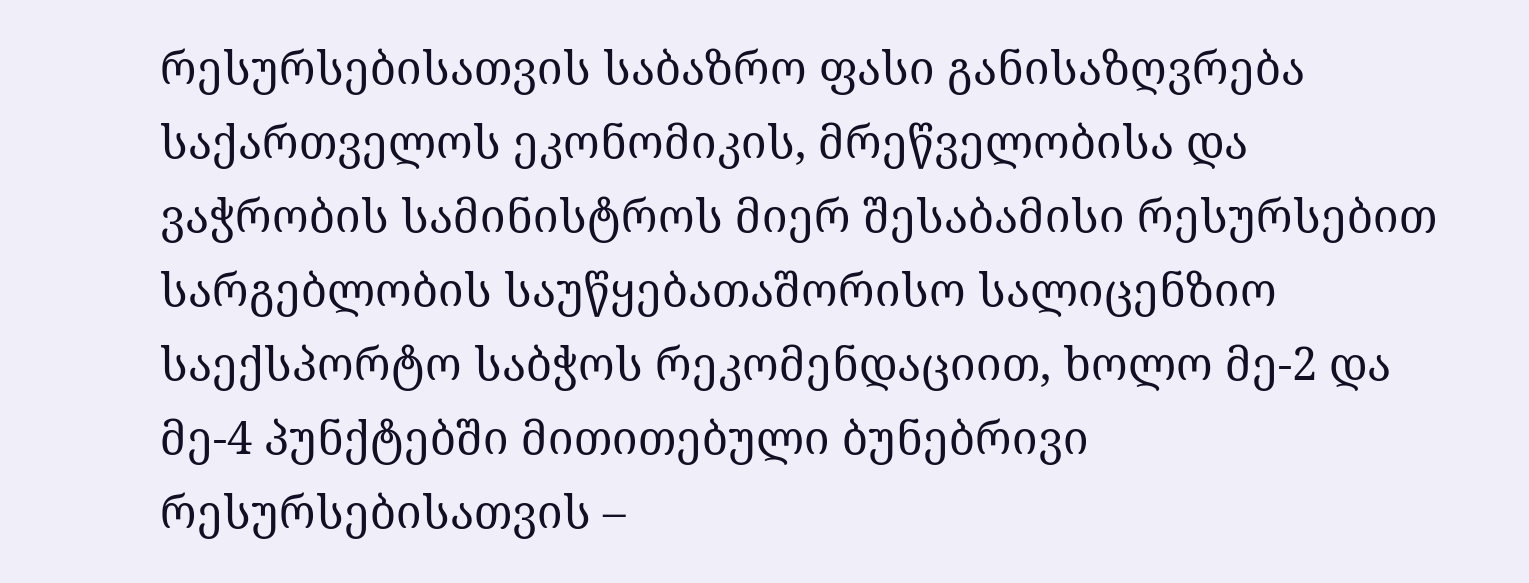რესურსებისათვის საბაზრო ფასი განისაზღვრება საქართველოს ეკონომიკის, მრეწველობისა და ვაჭრობის სამინისტროს მიერ შესაბამისი რესურსებით სარგებლობის საუწყებათაშორისო სალიცენზიო საექსპორტო საბჭოს რეკომენდაციით, ხოლო მე-2 და მე-4 პუნქტებში მითითებული ბუნებრივი რესურსებისათვის –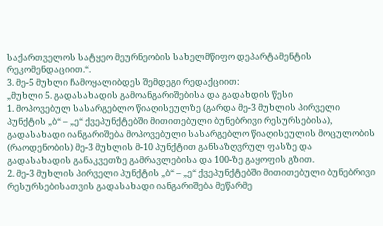საქართველოს სატყეო მეურნეობის სახელმწიფო დეპარტამენტის რეკომენდაციით.“.
3. მე-5 მუხლი ჩამოყალიბდეს შემდეგი რედაქციით:
„მუხლი 5. გადასახადის გამოანგარიშებისა და გადახდის წესი
1. მოპოვებულ სასარგებლო წიაღისეულზე (გარდა მე-3 მუხლის პირველი პუნქტის „ბ“ – „ე“ ქვეპუნქტებში მითითებული ბუნებრივი რესურსებისა), გადასახადი იანგარიშება მოპოვებული სასარგებლო წიაღისეულის მოცულობის (რაოდენობის) მე-3 მუხლის მ-10 პუნქტით განსაზღვრულ ფასზე და გადასახადის განაკვეთზე გამრავლებისა და 100-ზე გაყოფის გზით.
2. მე-3 მუხლის პირველი პუნქტის „ბ“ – „ე“ ქვეპუნქტებში მითითებული ბუნებრივი რესურსებისათვის გადასახადი იანგარიშება მეწარმე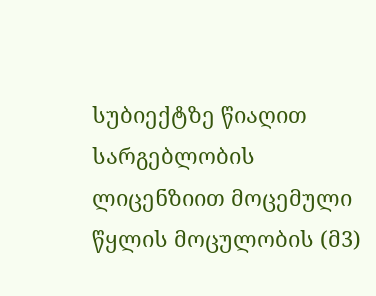სუბიექტზე წიაღით სარგებლობის ლიცენზიით მოცემული წყლის მოცულობის (მ3)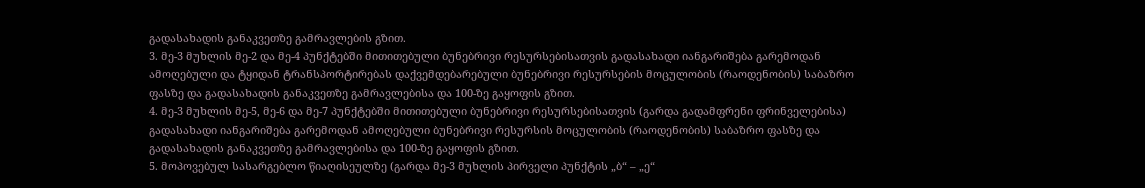გადასახადის განაკვეთზე გამრავლების გზით.
3. მე-3 მუხლის მე-2 და მე-4 პუნქტებში მითითებული ბუნებრივი რესურსებისათვის გადასახადი იანგარიშება გარემოდან ამოღებული და ტყიდან ტრანსპორტირებას დაქვემდებარებული ბუნებრივი რესურსების მოცულობის (რაოდენობის) საბაზრო ფასზე და გადასახადის განაკვეთზე გამრავლებისა და 100-ზე გაყოფის გზით.
4. მე-3 მუხლის მე-5, მე-6 და მე-7 პუნქტებში მითითებული ბუნებრივი რესურსებისათვის (გარდა გადამფრენი ფრინველებისა) გადასახადი იანგარიშება გარემოდან ამოღებული ბუნებრივი რესურსის მოცულობის (რაოდენობის) საბაზრო ფასზე და გადასახადის განაკვეთზე გამრავლებისა და 100-ზე გაყოფის გზით.
5. მოპოვებულ სასარგებლო წიაღისეულზე (გარდა მე-3 მუხლის პირველი პუნქტის „ბ“ – „ე“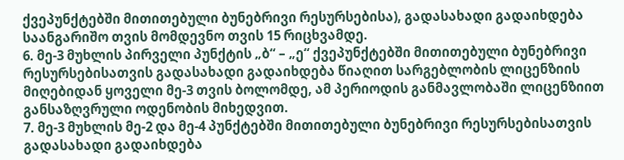ქვეპუნქტებში მითითებული ბუნებრივი რესურსებისა), გადასახადი გადაიხდება საანგარიშო თვის მომდევნო თვის 15 რიცხვამდე.
6. მე-3 მუხლის პირველი პუნქტის „ბ“ – „ე“ ქვეპუნქტებში მითითებული ბუნებრივი რესურსებისათვის გადასახადი გადაიხდება წიაღით სარგებლობის ლიცენზიის მიღებიდან ყოველი მე-3 თვის ბოლომდე, ამ პერიოდის განმავლობაში ლიცენზიით განსაზღვრული ოდენობის მიხედვით.
7. მე-3 მუხლის მე-2 და მე-4 პუნქტებში მითითებული ბუნებრივი რესურსებისათვის გადასახადი გადაიხდება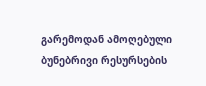გარემოდან ამოღებული ბუნებრივი რესურსების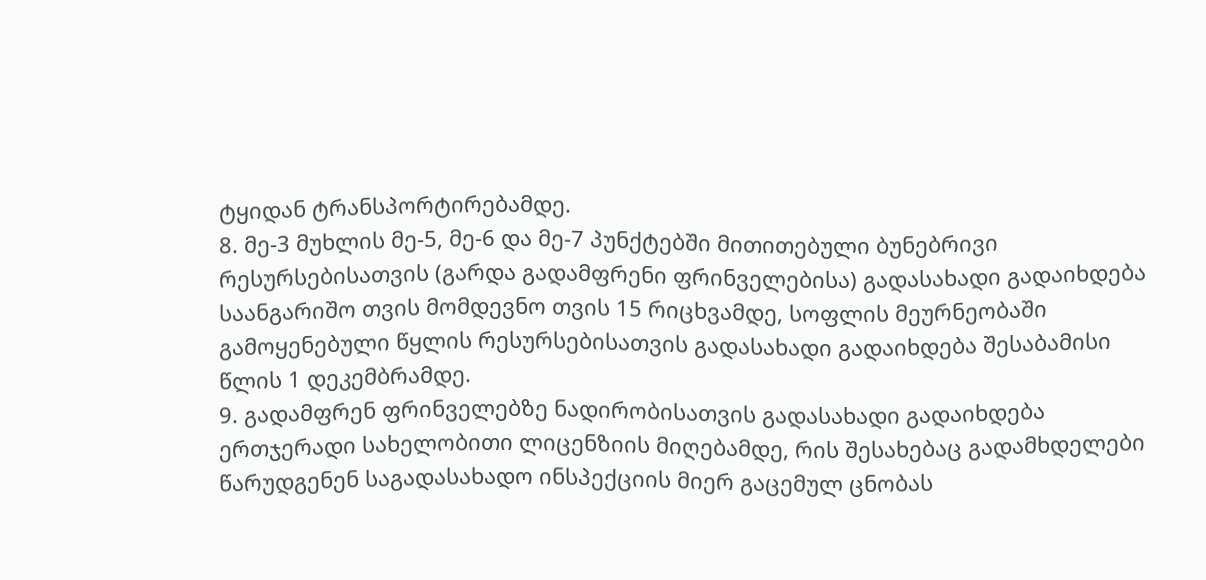ტყიდან ტრანსპორტირებამდე.
8. მე-3 მუხლის მე-5, მე-6 და მე-7 პუნქტებში მითითებული ბუნებრივი რესურსებისათვის (გარდა გადამფრენი ფრინველებისა) გადასახადი გადაიხდება საანგარიშო თვის მომდევნო თვის 15 რიცხვამდე, სოფლის მეურნეობაში გამოყენებული წყლის რესურსებისათვის გადასახადი გადაიხდება შესაბამისი წლის 1 დეკემბრამდე.
9. გადამფრენ ფრინველებზე ნადირობისათვის გადასახადი გადაიხდება ერთჯერადი სახელობითი ლიცენზიის მიღებამდე, რის შესახებაც გადამხდელები წარუდგენენ საგადასახადო ინსპექციის მიერ გაცემულ ცნობას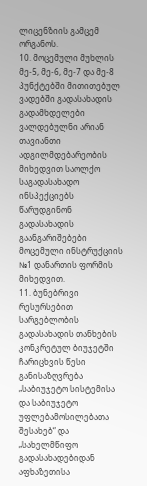ლიცენზიის გამცემ ორგანოს.
10. მოცემული მუხლის მე-5, მე-6, მე-7 და მე-8 პუნქტებში მითითებულ ვადებში გადასახადის გადამხდელები ვალდებულნი არიან თავიანთი ადგილმდებარეობის მიხედვით საოლქო საგადასახადო ინსპექციებს წარუდგინონ გადასახადის გაანგარიშებები მოცემული ინსტრუქციის №1 დანართის ფორმის მიხედვით.
11. ბუნებრივი რესურსებით სარგებლობის გადასახადის თანხების კონკრეტულ ბიუჯეტში ჩარიცხვის წესი განისაზღვრება „საბიუჯეტო სისტემისა და საბიუჯეტო უფლებამოსილებათა შესახებ“ და „სახელმწიფო გადასახადებიდან აფხაზეთისა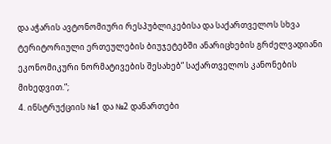და აჭარის ავტონომიური რესპუბლიკებისა და საქართველოს სხვა ტერიტორიული ერთეულების ბიუჯეტებში ანარიცხების გრძელვადიანი ეკონომიკური ნორმატივების შესახებ“ საქართველოს კანონების მიხედვით.“;
4. ინსტრუქციის №1 და №2 დანართები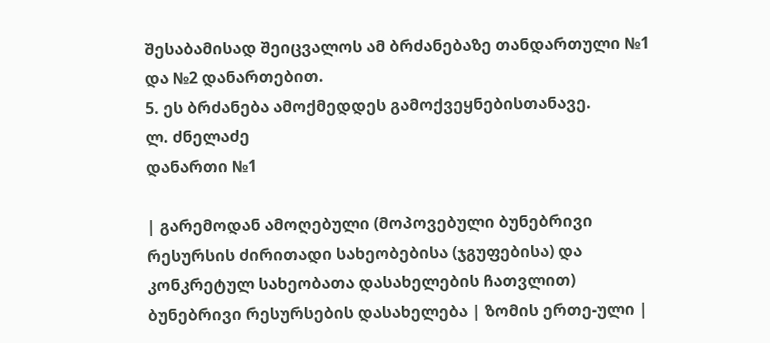შესაბამისად შეიცვალოს ამ ბრძანებაზე თანდართული №1 და №2 დანართებით.
5. ეს ბრძანება ამოქმედდეს გამოქვეყნებისთანავე.
ლ. ძნელაძე
დანართი №1

| გარემოდან ამოღებული (მოპოვებული ბუნებრივი რესურსის ძირითადი სახეობებისა (ჯგუფებისა) და კონკრეტულ სახეობათა დასახელების ჩათვლით) ბუნებრივი რესურსების დასახელება | ზომის ერთე-ული |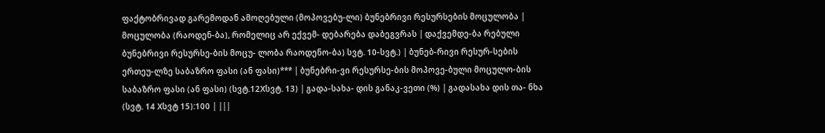ფაქტობრივად გარემოდან ამოღებული (მოპოვებუ-ლი) ბუნებრივი რესურსების მოცულობა | მოცულობა (რაოდენ-ბა), რომელიც არ ექვემ- დებარება დაბეგვრას | დაქვემდე-ბა რებული ბუნებრივი რესურსე-ბის მოცუ- ლობა რაოდენო-ბა) სვტ. 10-სვტ.) | ბუნებ-რივი რესურ-სების ერთეუ-ლზე საბაზრო ფასი (ან ფასი)*** | ბუნებრი-ვი რესურსე-ბის მოპოვე-ბული მოცულო-ბის საბაზრო ფასი (ან ფასი) (სვტ.12Xსვტ. 13) | გადა-სახა- დის განაკ-ვეთი (%) | გადასახა დის თა- ნხა (სვტ. 14 Xსვტ 15):100 | |||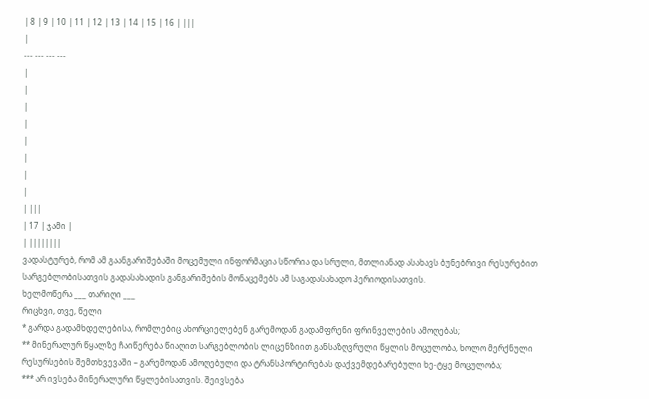| 8 | 9 | 10 | 11 | 12 | 13 | 14 | 15 | 16 | |||
|
--- --- --- ---
|
|
|
|
|
|
|
|
| |||
| 17 | ჯამი |
| ||||||||
ვადასტურებ, რომ ამ გაანგარიშებაში მოცემული ინფორმაცია სწორია და სრული, მთლიანად ასახავს ბუნებრივი რესურებით სარგებლობისათვის გადასახადის განგარიშების მონაცემებს ამ საგადასახადო პერიოდისათვის.
ხელმოწერა ___ თარიღი ___
რიცხვი, თვე, წელი
* გარდა გადამხდელებისა, რომლებიც ახორციელებენ გარემოდან გადამფრენი ფრინველების ამოღებას;
** მინერალურ წყალზე ჩაიწერება წიაღით სარგებლობის ლიცენზიით განსაზღვრული წყლის მოცულობა, ხოლო მერქნული რესურსების შემთხვევაში – გარემოდან ამოღებული და ტრანსპორტირებას დაქვემდებარებული ხე-ტყე მოცულობა;
*** არ ივსება მინერალური წყლებისათვის. შეივსება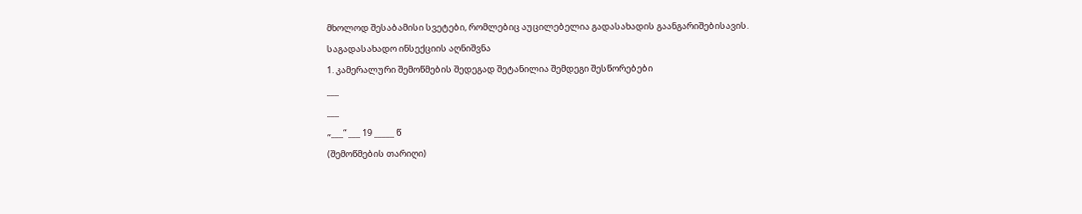მხოლოდ შესაბამისი სვეტები, რომლებიც აუცილებელია გადასახადის გაანგარიშებისავის.
საგადასახადო ინსექციის აღნიშვნა
1. კამერალური შემოწმების შედეგად შეტანილია შემდეგი შესწორებები
___
___
„___“ ___ 19 _____ წ
(შემოწმების თარიღი)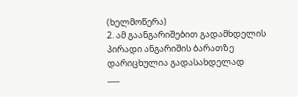(ხელმოწერა)
2. ამ გაანგარიშებით გადამხდელის პირადი ანგარიშის ბარათზე დარიცხულია გადასახდელად
___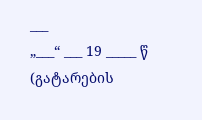___
„___“ ___ 19 _____ წ
(გატარების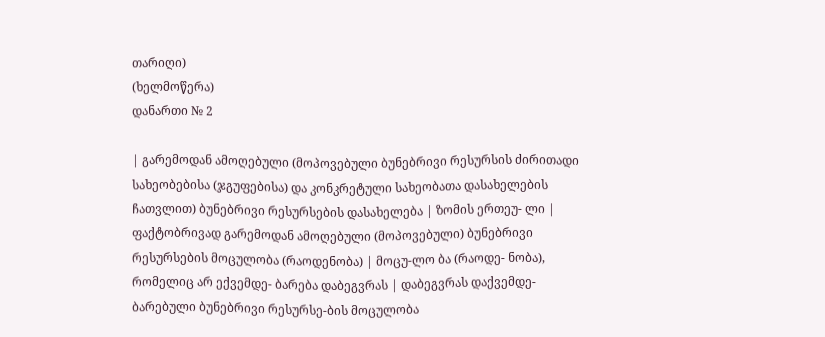თარიღი)
(ხელმოწერა)
დანართი № 2

| გარემოდან ამოღებული (მოპოვებული ბუნებრივი რესურსის ძირითადი სახეობებისა (ჯგუფებისა) და კონკრეტული სახეობათა დასახელების ჩათვლით) ბუნებრივი რესურსების დასახელება | ზომის ერთეუ- ლი | ფაქტობრივად გარემოდან ამოღებული (მოპოვებული) ბუნებრივი რესურსების მოცულობა (რაოდენობა) | მოცუ-ლო ბა (რაოდე- ნობა), რომელიც არ ექვემდე- ბარება დაბეგვრას | დაბეგვრას დაქვემდე-ბარებული ბუნებრივი რესურსე-ბის მოცულობა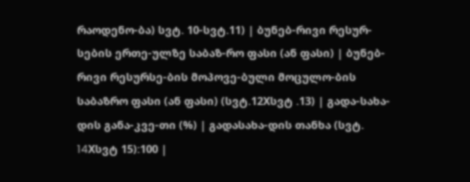რაოდენო-ბა) სვტ. 10-სვტ.11) | ბუნებ-რივი რესურ-სების ერთე-ულზე საბაზ-რო ფასი (ან ფასი) | ბუნებ-რივი რესურსე-ბის მოპოვე-ბული მოცულო-ბის საბაზრო ფასი (ან ფასი) (სვტ.12Xსვტ .13) | გადა-სახა-დის განა-კვე-თი (%) | გადასახა-დის თანხა (სვტ. 14Xსვტ 15):100 |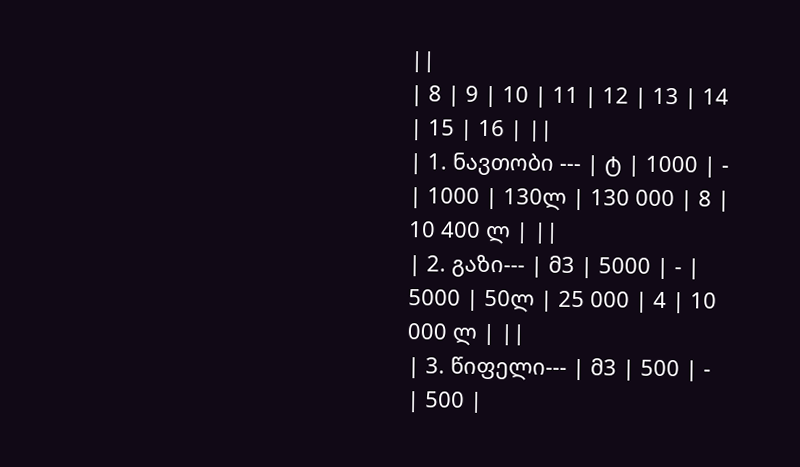||
| 8 | 9 | 10 | 11 | 12 | 13 | 14 | 15 | 16 | ||
| 1. ნავთობი --- | ტ | 1000 | - | 1000 | 130ლ | 130 000 | 8 | 10 400 ლ | ||
| 2. გაზი--- | მ3 | 5000 | - | 5000 | 50ლ | 25 000 | 4 | 10 000 ლ | ||
| 3. წიფელი--- | მ3 | 500 | - | 500 |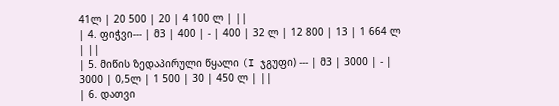41ლ | 20 500 | 20 | 4 100 ლ | ||
| 4. ფიჭვი--- | მ3 | 400 | - | 400 | 32 ლ | 12 800 | 13 | 1 664 ლ | ||
| 5. მიწის ზედაპირული წყალი (I ჯგუფი) --- | მ3 | 3000 | - | 3000 | 0,5ლ | 1 500 | 30 | 450 ლ | ||
| 6. დათვი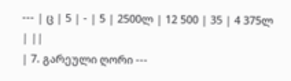--- | ც | 5 | - | 5 | 2500ლ | 12 500 | 35 | 4 375ლ | ||
| 7. გარეული ღორი ---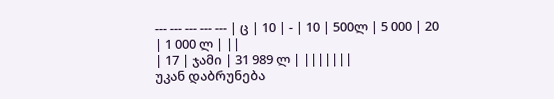--- --- --- --- --- | ც | 10 | - | 10 | 500ლ | 5 000 | 20 | 1 000 ლ | ||
| 17 | ჯამი | 31 989 ლ | |||||||
უკან დაბრუნება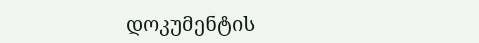დოკუმენტის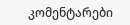კომენტარები